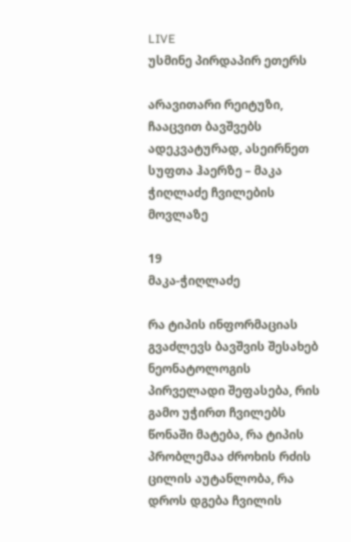LIVE
უსმინე პირდაპირ ეთერს

არავითარი რეიტუზი, ჩააცვით ბავშვებს ადეკვატურად, ასეირნეთ სუფთა ჰაერზე – მაკა ჭიღლაძე ჩვილების მოვლაზე

19
მაკა-ჭიღლაძე

რა ტიპის ინფორმაციას გვაძლევს ბავშვის შესახებ ნეონატოლოგის პირველადი შეფასება, რის გამო უჭირთ ჩვილებს წონაში მატება, რა ტიპის პრობლემაა ძროხის რძის ცილის აუტანლობა, რა დროს დგება ჩვილის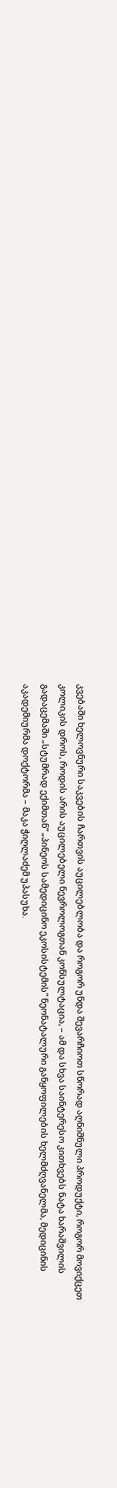კვებაში ხელოვნური საკვების ჩართვის აუცილებლობა და როგორ უნდა შევარჩიოთ სწორად აღნიშნული პროდუქტი, როგორ მოვიქცეთ კოლიკის დროს, როდის არის აუცილებელი ნევროლოგთან კონსულტაცია, – ამ და სხვა საინტერესო კითხვებს ნატა ხარაშვილის გადაცემაში „სტუმრად ექიმთან“ „პინეოს სამედიცინო ეკოსისტემის“ ნეონატალური განყოფილების ხელმძღვანელმა, მედიცინის აკადემიურმა დოქტორმა – მაკა ჭიღლაძემ უპასუხა.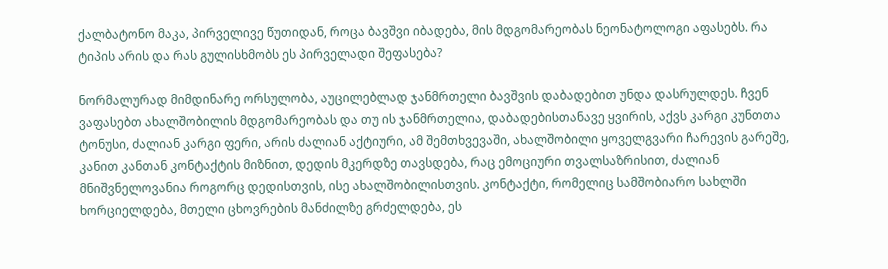ქალბატონო მაკა, პირველივე წუთიდან, როცა ბავშვი იბადება, მის მდგომარეობას ნეონატოლოგი აფასებს. რა ტიპის არის და რას გულისხმობს ეს პირველადი შეფასება?

ნორმალურად მიმდინარე ორსულობა, აუცილებლად ჯანმრთელი ბავშვის დაბადებით უნდა დასრულდეს. ჩვენ ვაფასებთ ახალშობილის მდგომარეობას და თუ ის ჯანმრთელია, დაბადებისთანავე ყვირის, აქვს კარგი კუნთთა ტონუსი, ძალიან კარგი ფერი, არის ძალიან აქტიური, ამ შემთხვევაში, ახალშობილი ყოველგვარი ჩარევის გარეშე, კანით კანთან კონტაქტის მიზნით, დედის მკერდზე თავსდება, რაც ემოციური თვალსაზრისით, ძალიან მნიშვნელოვანია როგორც დედისთვის, ისე ახალშობილისთვის. კონტაქტი, რომელიც სამშობიარო სახლში ხორციელდება, მთელი ცხოვრების მანძილზე გრძელდება, ეს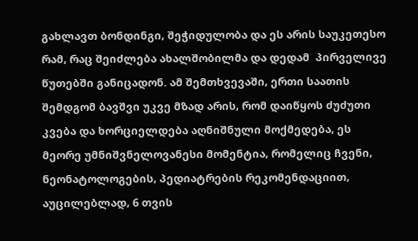გახლავთ ბონდინგი, შეჭიდულობა და ეს არის საუკეთესო რამ, რაც შეიძლება ახალშობილმა და დედამ  პირველივე წუთებში განიცადონ. ამ შემთხვევაში, ერთი საათის შემდგომ ბავშვი უკვე მზად არის, რომ დაიწყოს ძუძუთი კვება და ხორციელდება აღნიშნული მოქმედება, ეს მეორე უმნიშვნელოვანესი მომენტია, რომელიც ჩვენი, ნეონატოლოგების, პედიატრების რეკომენდაციით, აუცილებლად, 6 თვის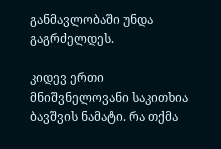განმავლობაში უნდა გაგრძელდეს.

კიდევ ერთი მნიშვნელოვანი საკითხია ბავშვის ნამატი. რა თქმა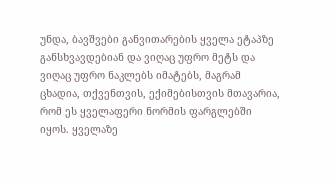უნდა, ბავშვები განვითარების ყველა ეტაპზე განსხვავდებიან და ვიღაც უფრო მეტს და ვიღაც უფრო ნაკლებს იმატებს, მაგრამ ცხადია, თქვენთვის, ექიმებისთვის მთავარია, რომ ეს ყველაფერი ნორმის ფარგლებში იყოს. ყველაზე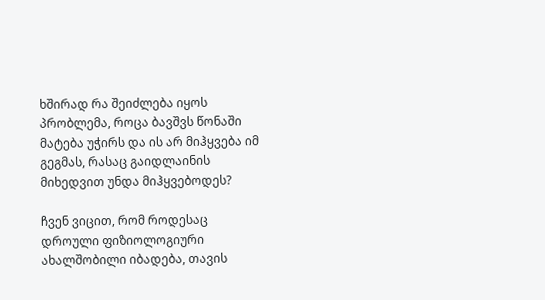ხშირად რა შეიძლება იყოს პრობლემა, როცა ბავშვს წონაში მატება უჭირს და ის არ მიჰყვება იმ გეგმას, რასაც გაიდლაინის მიხედვით უნდა მიჰყვებოდეს?

ჩვენ ვიცით, რომ როდესაც დროული ფიზიოლოგიური ახალშობილი იბადება, თავის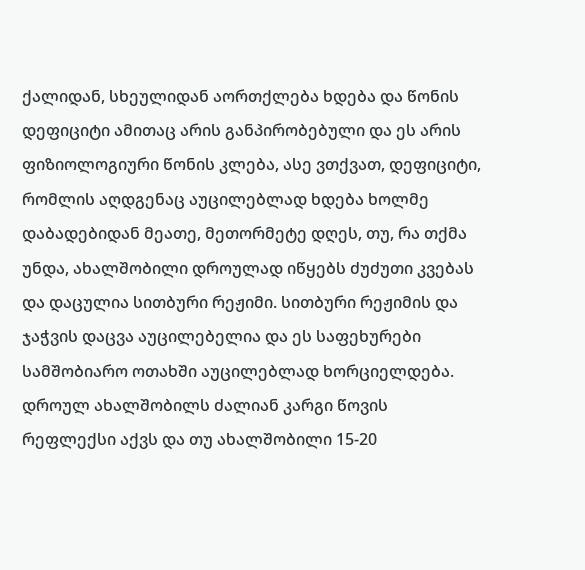ქალიდან, სხეულიდან აორთქლება ხდება და წონის დეფიციტი ამითაც არის განპირობებული და ეს არის ფიზიოლოგიური წონის კლება, ასე ვთქვათ, დეფიციტი, რომლის აღდგენაც აუცილებლად ხდება ხოლმე დაბადებიდან მეათე, მეთორმეტე დღეს, თუ, რა თქმა უნდა, ახალშობილი დროულად იწყებს ძუძუთი კვებას და დაცულია სითბური რეჟიმი. სითბური რეჟიმის და ჯაჭვის დაცვა აუცილებელია და ეს საფეხურები სამშობიარო ოთახში აუცილებლად ხორციელდება. დროულ ახალშობილს ძალიან კარგი წოვის რეფლექსი აქვს და თუ ახალშობილი 15-20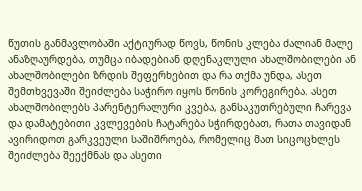წუთის განმავლობაში აქტიურად წოვს, წონის კლება ძალიან მალე ანაზღაურდება, თუმცა იბადებიან დღენაკლული ახალშობილები ან ახალშობილები ზრდის შეფერხებით და რა თქმა უნდა, ასეთ შემთხვევაში შეიძლება საჭირო იყოს წონის კორეგირება. ასეთ ახალშობილებს პარენტერალური კვება, განსაკუთრებული ჩარევა და დამატებითი კვლევების ჩატარება სჭირდებათ, რათა თავიდან ავირიდოთ გარკვეული საშიშროება, რომელიც მათ სიცოცხლეს შეიძლება შეექმნას და ასეთი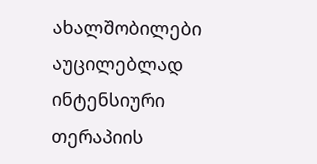ახალშობილები აუცილებლად ინტენსიური თერაპიის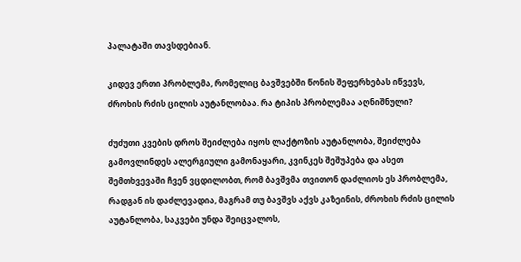პალატაში თავსდებიან.

კიდევ ერთი პრობლემა, რომელიც ბავშვებში წონის შეფერხებას იწვევს, ძროხის რძის ცილის აუტანლობაა. რა ტიპის პრობლემაა აღნიშნული?

ძუძუთი კვების დროს შეიძლება იყოს ლაქტოზის აუტანლობა, შეიძლება გამოვლინდეს ალერგიული გამონაყარი, კვინკეს შეშუპება და ასეთ შემთხვევაში ჩვენ ვცდილობთ, რომ ბავშვმა თვითონ დაძლიოს ეს პრობლემა, რადგან ის დაძლევადია, მაგრამ თუ ბავშვს აქვს კაზეინის, ძროხის რძის ცილის აუტანლობა, საკვები უნდა შეიცვალოს,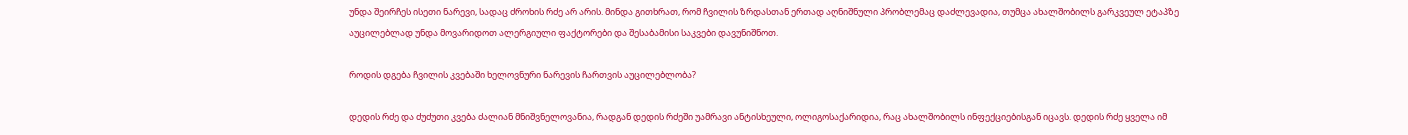უნდა შეირჩეს ისეთი ნარევი, სადაც ძროხის რძე არ არის. მინდა გითხრათ, რომ ჩვილის ზრდასთან ერთად აღნიშნული პრობლემაც დაძლევადია, თუმცა ახალშობილს გარკვეულ ეტაპზე აუცილებლად უნდა მოვარიდოთ ალერგიული ფაქტორები და შესაბამისი საკვები დავუნიშნოთ.

როდის დგება ჩვილის კვებაში ხელოვნური ნარევის ჩართვის აუცილებლობა?

დედის რძე და ძუძუთი კვება ძალიან მნიშვნელოვანია, რადგან დედის რძეში უამრავი ანტისხეული, ოლიგოსაქარიდია, რაც ახალშობილს ინფექციებისგან იცავს. დედის რძე ყველა იმ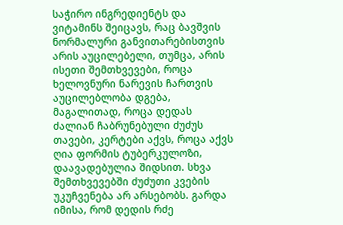საჭირო ინგრედიენტს და ვიტამინს შეიცავს, რაც ბავშვის ნორმალური განვითარებისთვის არის აუცილებელი, თუმცა, არის ისეთი შემთხვევები, როცა ხელოვნური ნარევის ჩართვის აუცილებლობა დგება, მაგალითად, როცა დედას ძალიან ჩაბრუნებული ძუძუს თავები, კერტები აქვს, როცა აქვს ღია ფორმის ტუბერკულოზი, დაავადებულია შიდსით. სხვა შემთხვევებში ძუძუთი კვების უკუჩვენება არ არსებობს. გარდა იმისა, რომ დედის რძე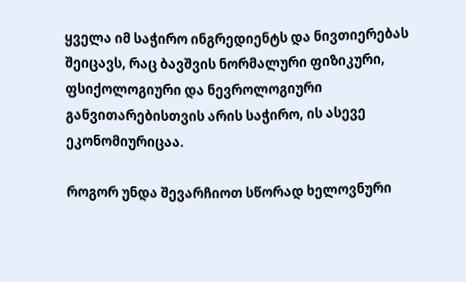ყველა იმ საჭირო ინგრედიენტს და ნივთიერებას შეიცავს, რაც ბავშვის ნორმალური ფიზიკური, ფსიქოლოგიური და ნევროლოგიური განვითარებისთვის არის საჭირო, ის ასევე ეკონომიურიცაა.

როგორ უნდა შევარჩიოთ სწორად ხელოვნური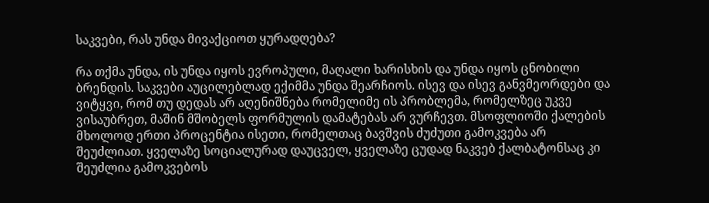საკვები, რას უნდა მივაქციოთ ყურადღება?

რა თქმა უნდა, ის უნდა იყოს ევროპული, მაღალი ხარისხის და უნდა იყოს ცნობილი ბრენდის. საკვები აუცილებლად ექიმმა უნდა შეარჩიოს. ისევ და ისევ განვმეორდები და ვიტყვი, რომ თუ დედას არ აღენიშნება რომელიმე ის პრობლემა, რომელზეც უკვე ვისაუბრეთ, მაშინ მშობელს ფორმულის დამატებას არ ვურჩევთ. მსოფლიოში ქალების მხოლოდ ერთი პროცენტია ისეთი, რომელთაც ბავშვის ძუძუთი გამოკვება არ შეუძლიათ. ყველაზე სოციალურად დაუცველ, ყველაზე ცუდად ნაკვებ ქალბატონსაც კი შეუძლია გამოკვებოს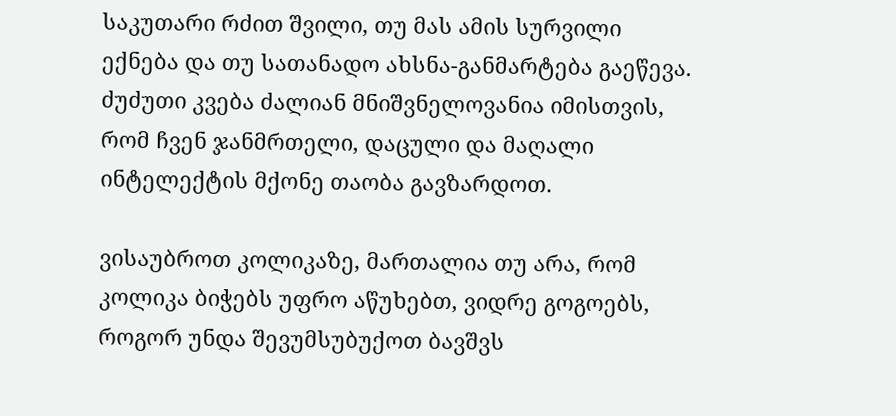საკუთარი რძით შვილი, თუ მას ამის სურვილი ექნება და თუ სათანადო ახსნა-განმარტება გაეწევა. ძუძუთი კვება ძალიან მნიშვნელოვანია იმისთვის, რომ ჩვენ ჯანმრთელი, დაცული და მაღალი ინტელექტის მქონე თაობა გავზარდოთ.

ვისაუბროთ კოლიკაზე, მართალია თუ არა, რომ კოლიკა ბიჭებს უფრო აწუხებთ, ვიდრე გოგოებს, როგორ უნდა შევუმსუბუქოთ ბავშვს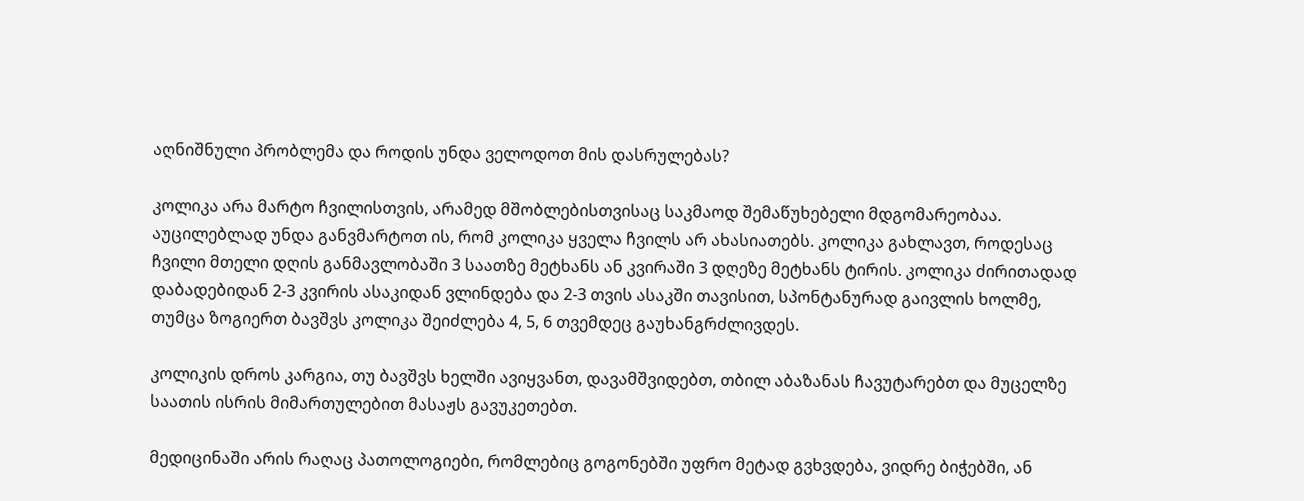აღნიშნული პრობლემა და როდის უნდა ველოდოთ მის დასრულებას?

კოლიკა არა მარტო ჩვილისთვის, არამედ მშობლებისთვისაც საკმაოდ შემაწუხებელი მდგომარეობაა. აუცილებლად უნდა განვმარტოთ ის, რომ კოლიკა ყველა ჩვილს არ ახასიათებს. კოლიკა გახლავთ, როდესაც ჩვილი მთელი დღის განმავლობაში 3 საათზე მეტხანს ან კვირაში 3 დღეზე მეტხანს ტირის. კოლიკა ძირითადად დაბადებიდან 2-3 კვირის ასაკიდან ვლინდება და 2-3 თვის ასაკში თავისით, სპონტანურად გაივლის ხოლმე, თუმცა ზოგიერთ ბავშვს კოლიკა შეიძლება 4, 5, 6 თვემდეც გაუხანგრძლივდეს.

კოლიკის დროს კარგია, თუ ბავშვს ხელში ავიყვანთ, დავამშვიდებთ, თბილ აბაზანას ჩავუტარებთ და მუცელზე საათის ისრის მიმართულებით მასაჟს გავუკეთებთ.

მედიცინაში არის რაღაც პათოლოგიები, რომლებიც გოგონებში უფრო მეტად გვხვდება, ვიდრე ბიჭებში, ან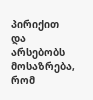პირიქით და არსებობს მოსაზრება, რომ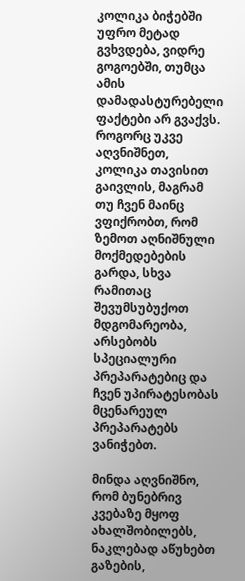კოლიკა ბიჭებში უფრო მეტად გვხვდება, ვიდრე გოგოებში, თუმცა ამის დამადასტურებელი ფაქტები არ გვაქვს. როგორც უკვე აღვნიშნეთ, კოლიკა თავისით გაივლის, მაგრამ თუ ჩვენ მაინც ვფიქრობთ, რომ ზემოთ აღნიშნული მოქმედებების გარდა, სხვა რამითაც შევუმსუბუქოთ მდგომარეობა, არსებობს სპეციალური პრეპარატებიც და ჩვენ უპირატესობას მცენარეულ პრეპარატებს ვანიჭებთ.

მინდა აღვნიშნო, რომ ბუნებრივ კვებაზე მყოფ ახალშობილებს, ნაკლებად აწუხებთ გაზების,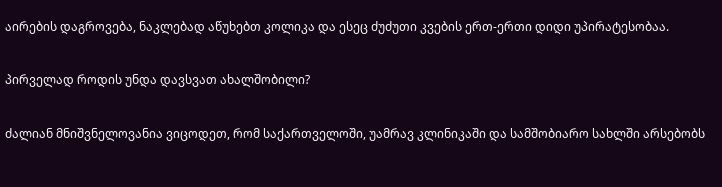აირების დაგროვება, ნაკლებად აწუხებთ კოლიკა და ესეც ძუძუთი კვების ერთ-ერთი დიდი უპირატესობაა.

პირველად როდის უნდა დავსვათ ახალშობილი?

ძალიან მნიშვნელოვანია ვიცოდეთ, რომ საქართველოში, უამრავ კლინიკაში და სამშობიარო სახლში არსებობს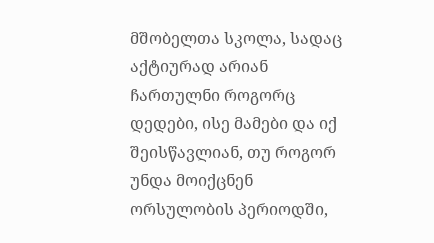მშობელთა სკოლა, სადაც აქტიურად არიან ჩართულნი როგორც დედები, ისე მამები და იქ შეისწავლიან, თუ როგორ უნდა მოიქცნენ ორსულობის პერიოდში,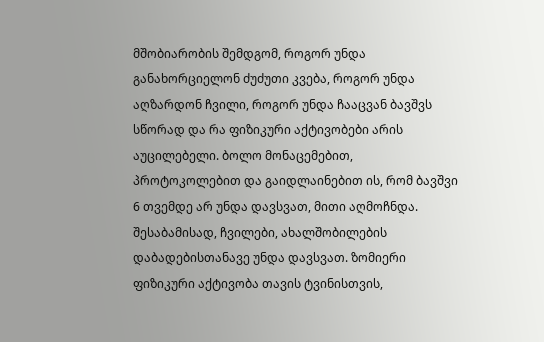მშობიარობის შემდგომ, როგორ უნდა განახორციელონ ძუძუთი კვება, როგორ უნდა აღზარდონ ჩვილი, როგორ უნდა ჩააცვან ბავშვს სწორად და რა ფიზიკური აქტივობები არის აუცილებელი. ბოლო მონაცემებით, პროტოკოლებით და გაიდლაინებით ის, რომ ბავშვი 6 თვემდე არ უნდა დავსვათ, მითი აღმოჩნდა. შესაბამისად, ჩვილები, ახალშობილების დაბადებისთანავე უნდა დავსვათ. ზომიერი ფიზიკური აქტივობა თავის ტვინისთვის,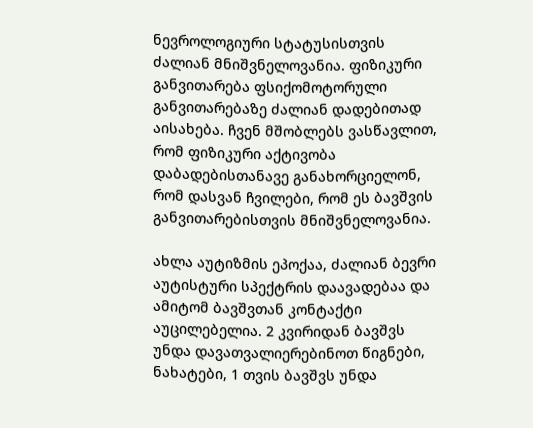ნევროლოგიური სტატუსისთვის ძალიან მნიშვნელოვანია. ფიზიკური განვითარება ფსიქომოტორული განვითარებაზე ძალიან დადებითად აისახება. ჩვენ მშობლებს ვასწავლით, რომ ფიზიკური აქტივობა დაბადებისთანავე განახორციელონ, რომ დასვან ჩვილები, რომ ეს ბავშვის განვითარებისთვის მნიშვნელოვანია.

ახლა აუტიზმის ეპოქაა, ძალიან ბევრი აუტისტური სპექტრის დაავადებაა და ამიტომ ბავშვთან კონტაქტი აუცილებელია. 2 კვირიდან ბავშვს უნდა დავათვალიერებინოთ წიგნები, ნახატები, 1 თვის ბავშვს უნდა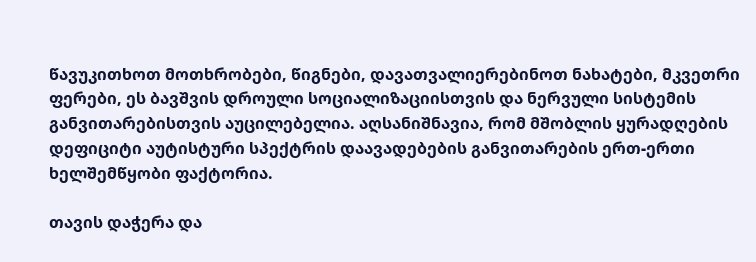წავუკითხოთ მოთხრობები, წიგნები, დავათვალიერებინოთ ნახატები, მკვეთრი ფერები, ეს ბავშვის დროული სოციალიზაციისთვის და ნერვული სისტემის განვითარებისთვის აუცილებელია. აღსანიშნავია, რომ მშობლის ყურადღების დეფიციტი აუტისტური სპექტრის დაავადებების განვითარების ერთ-ერთი ხელშემწყობი ფაქტორია.

თავის დაჭერა და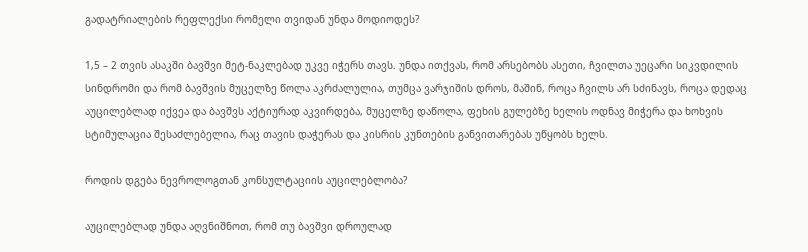გადატრიალების რეფლექსი რომელი თვიდან უნდა მოდიოდეს?

1,5 – 2 თვის ასაკში ბავშვი მეტ-ნაკლებად უკვე იჭერს თავს. უნდა ითქვას, რომ არსებობს ასეთი, ჩვილთა უეცარი სიკვდილის სინდრომი და რომ ბავშვის მუცელზე წოლა აკრძალულია, თუმცა ვარჯიშის დროს, მაშინ, როცა ჩვილს არ სძინავს, როცა დედაც აუცილებლად იქვეა და ბავშვს აქტიურად აკვირდება, მუცელზე დაწოლა, ფეხის გულებზე ხელის ოდნავ მიჭერა და ხოხვის სტიმულაცია შესაძლებელია, რაც თავის დაჭერას და კისრის კუნთების განვითარებას უწყობს ხელს.

როდის დგება ნევროლოგთან კონსულტაციის აუცილებლობა?

აუცილებლად უნდა აღვნიშნოთ, რომ თუ ბავშვი დროულად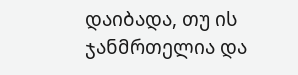დაიბადა, თუ ის ჯანმრთელია და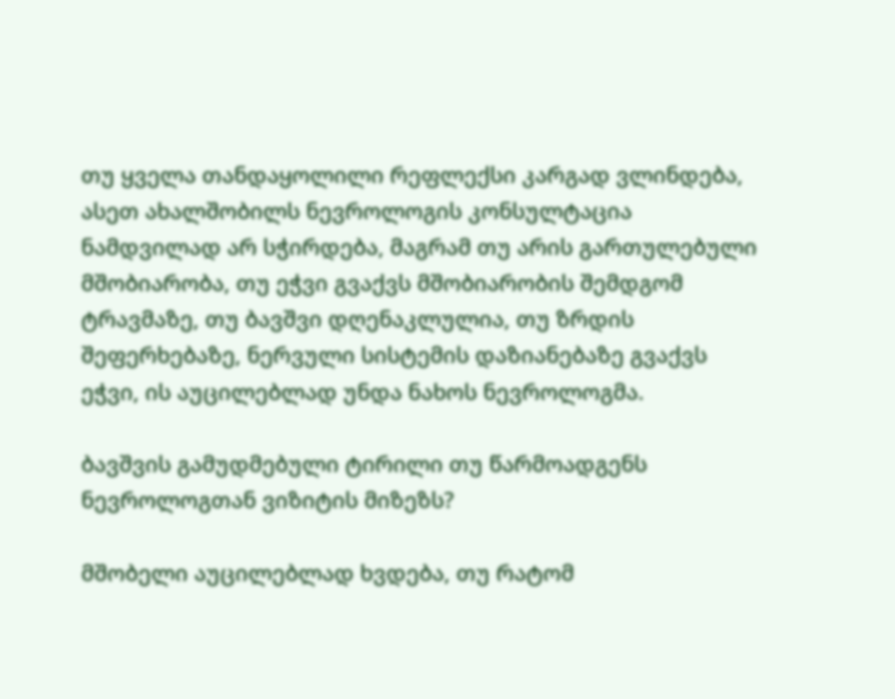თუ ყველა თანდაყოლილი რეფლექსი კარგად ვლინდება, ასეთ ახალშობილს ნევროლოგის კონსულტაცია ნამდვილად არ სჭირდება, მაგრამ თუ არის გართულებული მშობიარობა, თუ ეჭვი გვაქვს მშობიარობის შემდგომ ტრავმაზე, თუ ბავშვი დღენაკლულია, თუ ზრდის შეფერხებაზე, ნერვული სისტემის დაზიანებაზე გვაქვს ეჭვი, ის აუცილებლად უნდა ნახოს ნევროლოგმა.

ბავშვის გამუდმებული ტირილი თუ წარმოადგენს ნევროლოგთან ვიზიტის მიზეზს?

მშობელი აუცილებლად ხვდება, თუ რატომ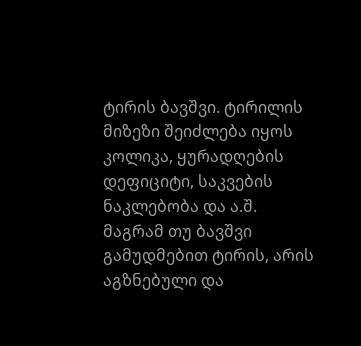ტირის ბავშვი. ტირილის მიზეზი შეიძლება იყოს კოლიკა, ყურადღების დეფიციტი, საკვების ნაკლებობა და ა.შ.  მაგრამ თუ ბავშვი გამუდმებით ტირის, არის აგზნებული და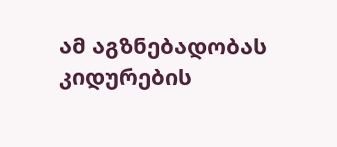ამ აგზნებადობას  კიდურების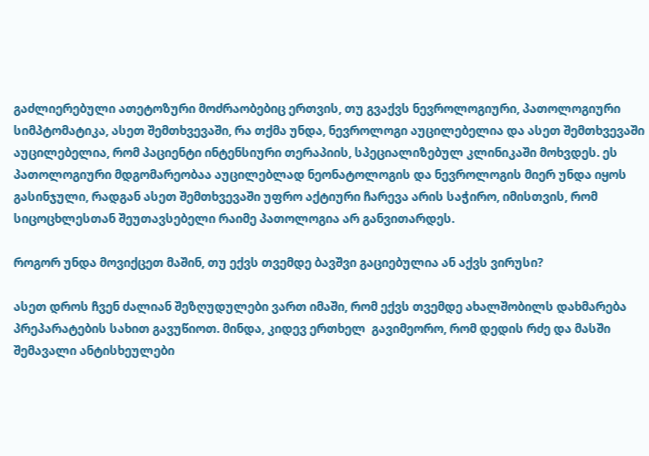გაძლიერებული ათეტოზური მოძრაობებიც ერთვის, თუ გვაქვს ნევროლოგიური, პათოლოგიური სიმპტომატიკა, ასეთ შემთხვევაში, რა თქმა უნდა, ნევროლოგი აუცილებელია და ასეთ შემთხვევაში აუცილებელია, რომ პაციენტი ინტენსიური თერაპიის, სპეციალიზებულ კლინიკაში მოხვდეს. ეს პათოლოგიური მდგომარეობაა აუცილებლად ნეონატოლოგის და ნევროლოგის მიერ უნდა იყოს გასინჯული, რადგან ასეთ შემთხვევაში უფრო აქტიური ჩარევა არის საჭირო, იმისთვის, რომ სიცოცხლესთან შეუთავსებელი რაიმე პათოლოგია არ განვითარდეს.

როგორ უნდა მოვიქცეთ მაშინ, თუ ექვს თვემდე ბავშვი გაციებულია ან აქვს ვირუსი?

ასეთ დროს ჩვენ ძალიან შეზღუდულები ვართ იმაში, რომ ექვს თვემდე ახალშობილს დახმარება პრეპარატების სახით გავუწიოთ. მინდა, კიდევ ერთხელ  გავიმეორო, რომ დედის რძე და მასში შემავალი ანტისხეულები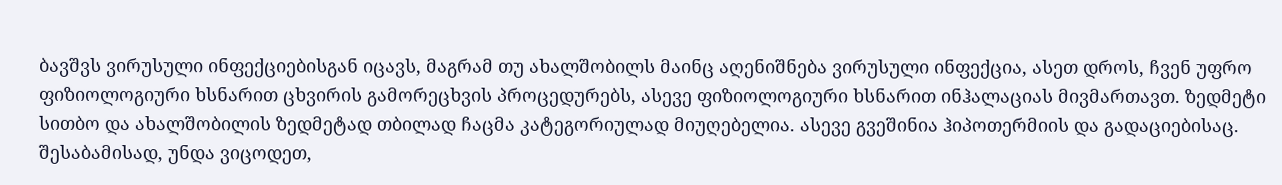ბავშვს ვირუსული ინფექციებისგან იცავს, მაგრამ თუ ახალშობილს მაინც აღენიშნება ვირუსული ინფექცია, ასეთ დროს, ჩვენ უფრო ფიზიოლოგიური ხსნარით ცხვირის გამორეცხვის პროცედურებს, ასევე ფიზიოლოგიური ხსნარით ინჰალაციას მივმართავთ. ზედმეტი სითბო და ახალშობილის ზედმეტად თბილად ჩაცმა კატეგორიულად მიუღებელია. ასევე გვეშინია ჰიპოთერმიის და გადაციებისაც. შესაბამისად, უნდა ვიცოდეთ,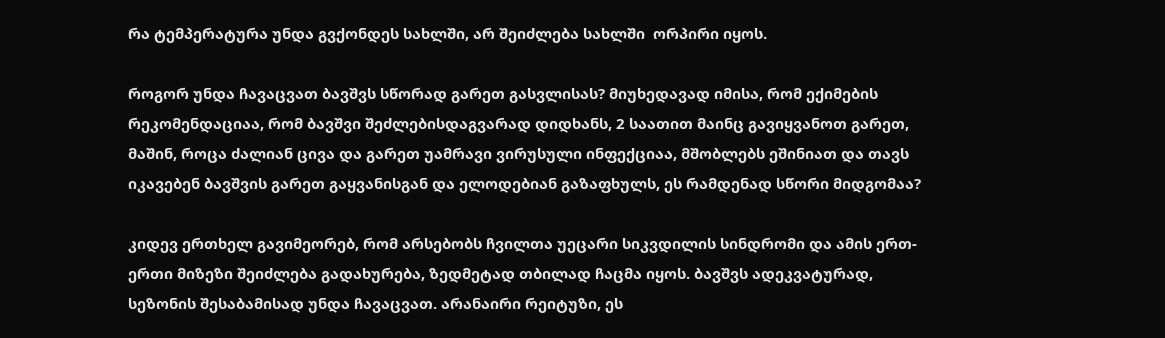რა ტემპერატურა უნდა გვქონდეს სახლში, არ შეიძლება სახლში  ორპირი იყოს.

როგორ უნდა ჩავაცვათ ბავშვს სწორად გარეთ გასვლისას? მიუხედავად იმისა, რომ ექიმების რეკომენდაციაა, რომ ბავშვი შეძლებისდაგვარად დიდხანს, 2 საათით მაინც გავიყვანოთ გარეთ, მაშინ, როცა ძალიან ცივა და გარეთ უამრავი ვირუსული ინფექციაა, მშობლებს ეშინიათ და თავს იკავებენ ბავშვის გარეთ გაყვანისგან და ელოდებიან გაზაფხულს, ეს რამდენად სწორი მიდგომაა?

კიდევ ერთხელ გავიმეორებ, რომ არსებობს ჩვილთა უეცარი სიკვდილის სინდრომი და ამის ერთ-ერთი მიზეზი შეიძლება გადახურება, ზედმეტად თბილად ჩაცმა იყოს. ბავშვს ადეკვატურად, სეზონის შესაბამისად უნდა ჩავაცვათ. არანაირი რეიტუზი, ეს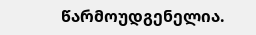წარმოუდგენელია.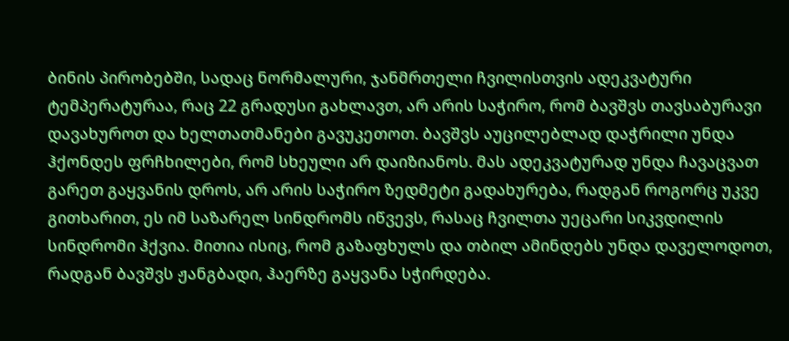ბინის პირობებში, სადაც ნორმალური, ჯანმრთელი ჩვილისთვის ადეკვატური ტემპერატურაა, რაც 22 გრადუსი გახლავთ, არ არის საჭირო, რომ ბავშვს თავსაბურავი დავახუროთ და ხელთათმანები გავუკეთოთ. ბავშვს აუცილებლად დაჭრილი უნდა ჰქონდეს ფრჩხილები, რომ სხეული არ დაიზიანოს. მას ადეკვატურად უნდა ჩავაცვათ გარეთ გაყვანის დროს, არ არის საჭირო ზედმეტი გადახურება, რადგან როგორც უკვე გითხარით, ეს იმ საზარელ სინდრომს იწვევს, რასაც ჩვილთა უეცარი სიკვდილის სინდრომი ჰქვია. მითია ისიც, რომ გაზაფხულს და თბილ ამინდებს უნდა დაველოდოთ, რადგან ბავშვს ჟანგბადი, ჰაერზე გაყვანა სჭირდება.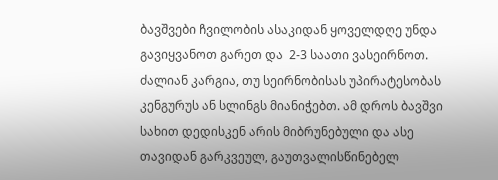ბავშვები ჩვილობის ასაკიდან ყოველდღე უნდა გავიყვანოთ გარეთ და  2-3 საათი ვასეირნოთ. ძალიან კარგია, თუ სეირნობისას უპირატესობას კენგურუს ან სლინგს მიანიჭებთ. ამ დროს ბავშვი სახით დედისკენ არის მიბრუნებული და ასე თავიდან გარკვეულ, გაუთვალისწინებელ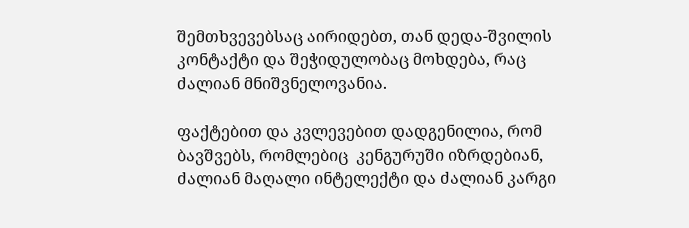შემთხვევებსაც აირიდებთ, თან დედა-შვილის კონტაქტი და შეჭიდულობაც მოხდება, რაც ძალიან მნიშვნელოვანია.

ფაქტებით და კვლევებით დადგენილია, რომ ბავშვებს, რომლებიც  კენგურუში იზრდებიან, ძალიან მაღალი ინტელექტი და ძალიან კარგი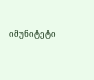იმუნიტეტი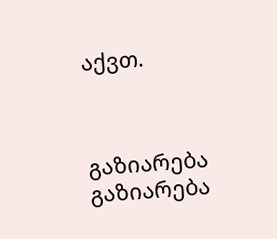აქვთ.



გაზიარება
გაზიარება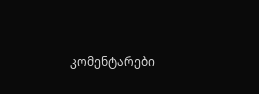კომენტარები